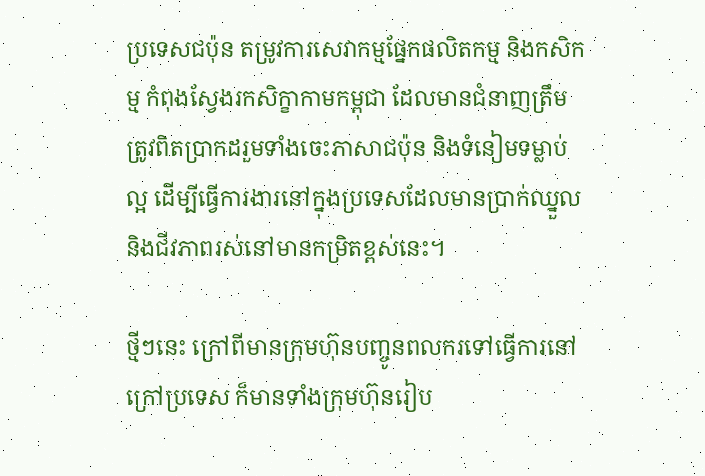ប្រទេសជប៉ុន តម្រូវការសេវាកម្មផ្នែកផលិតកម្ម និងកសិកម្ម កំពុងស្វែងរកសិក្ខាកាមកម្ពុជា ដែលមានជំនាញត្រឹមត្រូវពិតប្រាកដរួមទាំងចេះភាសាជប៉ុន និងទំនៀមទម្លាប់ល្អ ដើម្បីធ្វើការងារនៅក្នុងប្រទេសដែលមានប្រាក់ឈ្នួល និងជីវភាពរស់នៅមានកម្រិតខ្ពស់នេះ។

ថ្មីៗនេះ ក្រៅពីមានក្រុមហ៊ុនបញ្ចូនពលករទៅធ្វើការនៅក្រៅប្រទេស ក៏មានទាំងក្រុមហ៊ុនរៀប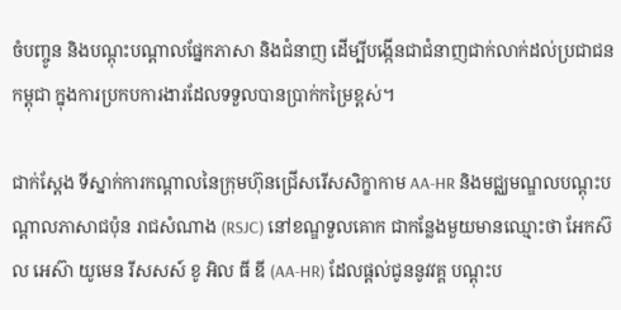ចំបញ្ចូន និងបណ្តុះបណ្តាលផ្នែកភាសា និងជំនាញ ដើម្បីបង្កើនជាជំនាញជាក់លាក់ដល់ប្រជាជនកម្ពុជា ក្នុងការប្រកបការងារដែលទទួលបានប្រាក់កម្រៃខ្ពស់។

ជាក់ស្តែង ទីស្នាក់ការកណ្តាលនៃក្រុមហ៊ុនជ្រើសរើសសិក្ខាកាម AA-HR និងមជ្ឈមណ្ឌលបណ្តុះបណ្តាលភាសាជប៉ុន រាជសំណាង (RSJC) នៅខណ្ឌទួលគោក ជាកន្លែងមួយមានឈ្មោះថា អែកស៊ល អេស៊ា យូមេន រីសសស៍ ខូ អិល ធី ឌី (AA-HR) ដែលផ្តល់ជូននូវវគ្គ បណ្តុះប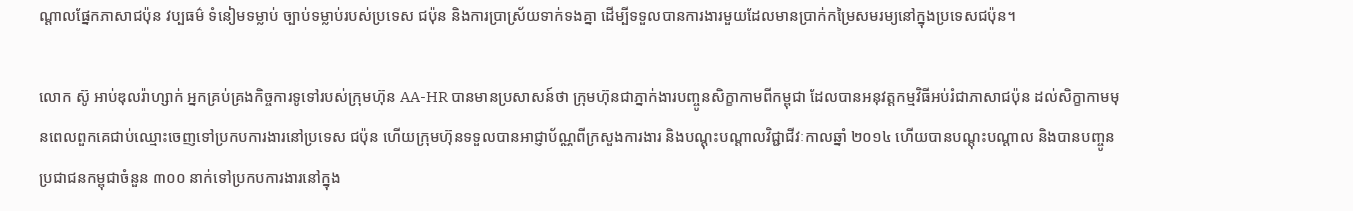ណ្តាលផ្នែកភាសាជប៉ុន វប្បធម៌ ទំនៀមទម្លាប់ ច្បាប់ទម្លាប់របស់ប្រទេស ជប៉ុន និងការប្រាស្រ័យទាក់ទងគ្នា ដើម្បីទទួលបានការងារមួយដែលមានប្រាក់កម្រៃសមរម្យនៅក្នុងប្រទេសជប៉ុន។

លោក ស៊ូ អាប់ឌុលរ៉ាហ្សាក់ អ្នកគ្រប់គ្រងកិច្ចការទូទៅរបស់ក្រុមហ៊ុន AA-HR បានមានប្រសាសន៍ថា ក្រុមហ៊ុនជាភ្នាក់ងារបញ្ចូនសិក្ខាកាមពីកម្ពុជា ដែលបានអនុវត្តកម្មវិធីអប់រំជាភាសាជប៉ុន ដល់សិក្ខាកាមមុនពេលពួកគេជាប់ឈ្មោះចេញទៅប្រកបការងារនៅប្រទេស ជប៉ុន ហើយក្រុមហ៊ុនទទួលបានអាជ្ញាប័ណ្ណពីក្រសួងការងារ និងបណ្តុះបណ្តាលវិជ្ជាជីវៈកាលឆ្នាំ ២០១៤ ហើយបានបណ្តុះបណ្តាល និងបានបញ្ចូនប្រជាជនកម្ពុជាចំនួន ៣០០ នាក់ទៅប្រកបការងារនៅក្នុង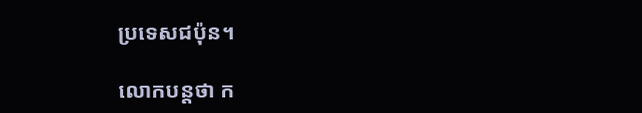ប្រទេសជប៉ុន។

លោកបន្តថា ក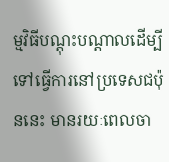ម្មវិធីបណ្តុះបណ្តាលដើម្បីទៅធ្វើការនៅប្រទេសជប៉ុននេះ មានរយៈពេលចា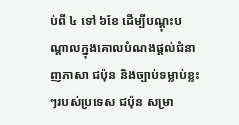ប់ពី ៤ ទៅ ៦ខែ ដើម្បីបណ្តុះបណ្តាលក្នុងគោលបំណងផ្តល់ជំនាញភាសា ជប៉ុន និងច្បាប់ទម្លាប់ខ្លះៗរបស់ប្រទេស ជប៉ុន សម្រា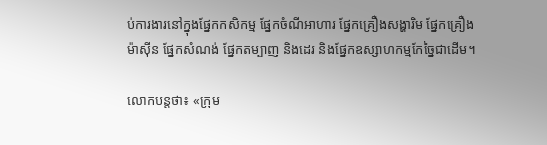ប់ការងារនៅក្នុងផ្នែកកសិកម្ម ផ្នែកចំណីអាហារ ផ្នែកគ្រឿងសង្ហារិម ផ្នែកគ្រឿងម៉ាស៊ីន ផ្នែកសំណង់ ផ្នែកតម្បាញ និងដេរ និងផ្នែកឧស្សាហកម្មកែច្នៃជាដើម។

លោកបន្តថា៖ «ក្រុម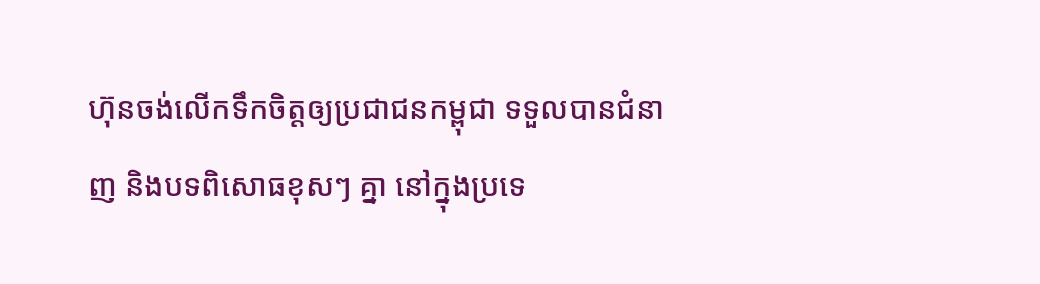ហ៊ុនចង់លើកទឹកចិត្តឲ្យប្រជាជនកម្ពុជា ទទួលបានជំនាញ និងបទពិសោធខុសៗ គ្នា នៅក្នុងប្រទេ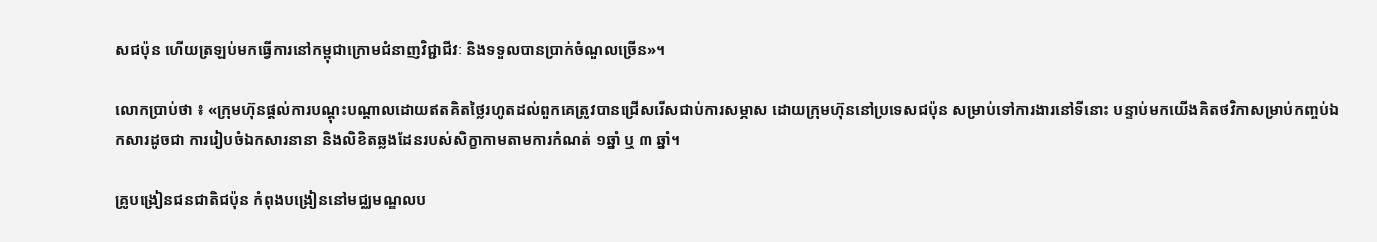សជប៉ុន ហើយត្រឡប់មកធ្វើការនៅកម្ពុជាក្រោមជំនាញវិជ្ជាជីវៈ និងទទួលបានប្រាក់ចំណួលច្រើន»។

លោកប្រាប់ថា ៖ «ក្រុមហ៊ុនផ្តល់ការបណ្តុះបណ្តាលដោយឥតគិតថ្លៃរហូតដល់ពួកគេត្រូវបានជ្រើសរើសជាប់ការសម្ភាស ដោយក្រុមហ៊ុននៅប្រទេសជប៉ុន សម្រាប់ទៅការងារនៅទីនោះ បន្ទាប់មកយើងគិតថវិកាសម្រាប់កញ្ចប់ឯកសារដូចជា ការរៀបចំឯកសារនានា និងលិខិតឆ្លងដែនរបស់សិក្ខាកាមតាមការកំណត់ ១ឆ្នាំ ឬ ៣ ឆ្នាំ។

គ្រូបង្រៀនជនជាតិជប៉ុន កំពុងបង្រៀននៅមជ្ឈមណ្ឌលប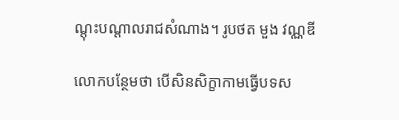ណ្តុះបណ្តាលរាជសំណាង។ រូបថត មួង វណ្ណឌី

លោកបន្ថែមថា បើសិនសិក្ខាកាមធ្វើបទស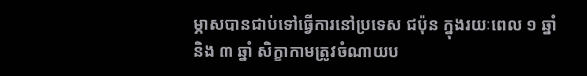ម្ភាសបានជាប់ទៅធ្វើការនៅប្រទេស ជប៉ុន ក្នុងរយៈពេល ១ ឆ្នាំ និង ៣ ឆ្នាំ សិក្ខាកាមត្រូវចំណាយប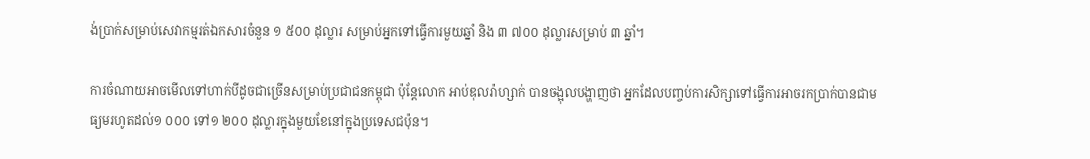ង់ប្រាក់សម្រាប់សេវាកម្មរត់ឯកសារចំនួន ១ ៥០០ ដុល្លារ សម្រាប់អ្នកទៅធ្វើការមួយឆ្នាំ និង ៣ ៧០០ ដុល្លារសម្រាប់ ៣ ឆ្នាំ។

ការចំណាយអាចមើលទៅហាក់បីដូចជាច្រើនសម្រាប់ប្រជាជនកម្ពុជា ប៉ុន្តែលោក អាប់ឌុលរ៉ាហ្សាក់ បានចង្អុលបង្ហាញថា អ្នកដែលបញ្ចប់ការសិក្សាទៅធ្វើការអាចរកប្រាក់បានជាមធ្យមរហូតដល់១ ០០០ ទៅ១ ២០០ ដុល្លារក្នុងមួយខែនៅក្នុងប្រទេសជប៉ុន។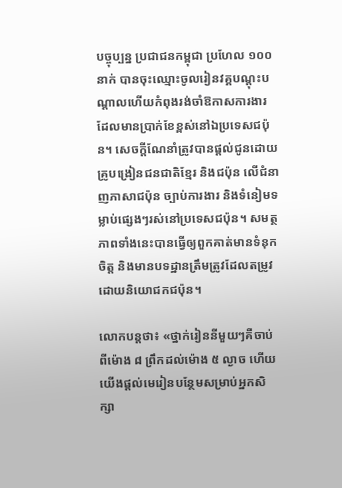បច្ចុប្បន្ន ប្រជាជនកម្ពុជា ប្រហែល ១០០ នាក់ បានចុះឈ្មោះចូលរៀនវគ្គបណ្តុះបណ្តាលហើយកំពុងរង់ចាំឱកាសការងារដែលមានប្រាក់ខែខ្ពស់នៅឯប្រទេសជប៉ុន។ សេចក្តីណែនាំត្រូវបានផ្តល់ជូនដោយគ្រូបង្រៀនជនជាតិខ្មែរ និងជប៉ុន លើជំនាញភាសាជប៉ុន ច្បាប់ការងារ និងទំនៀមទម្លាប់ផ្សេងៗរស់នៅប្រទេសជប៉ុន។ សមត្ថភាពទាំងនេះបានធ្វើឲ្យពួកគាត់មានទំនុកចិត្ត និងមានបទដ្ឋានត្រឹមត្រូវដែលតម្រូវដោយនិយោជកជប៉ុន។

លោកបន្តថា៖ «ថ្នាក់រៀននីមួយៗគឺចាប់ពីម៉ោង ៨ ព្រឹកដល់ម៉ោង ៥ ល្ងាច ហើយយើងផ្តល់មេរៀនបន្ថែមសម្រាប់អ្នកសិក្សា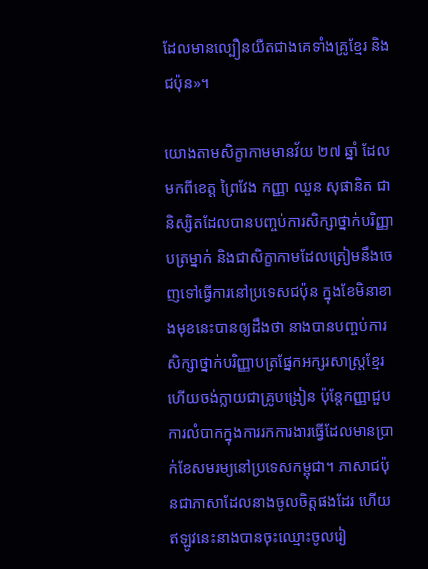ដែលមានល្បឿនយឺតជាងគេទាំងគ្រូខ្មែរ និងជប៉ុន»។

យោងតាមសិក្ខាកាមមានវ័យ ២៧ ឆ្នាំ ដែលមកពីខេត្ត ព្រៃវែង កញ្ញា ឈួន សុផានិត ជានិស្សិតដែលបានបញ្ចប់ការសិក្សាថ្នាក់បរិញ្ញាបត្រម្នាក់ និងជាសិក្ខាកាមដែលត្រៀមនឹងចេញទៅធ្វើការនៅប្រទេសជប៉ុន ក្នុងខែមិនាខាងមុខនេះបានឲ្យដឹងថា នាងបានបញ្ចប់ការសិក្សាថ្នាក់បរិញ្ញាបត្រផ្នែកអក្សរសាស្ត្រខ្មែរ ហើយចង់ក្លាយជាគ្រូបង្រៀន ប៉ុន្តែកញ្ញាជួបការលំបាកក្នុងការរកការងារធ្វើដែលមានប្រាក់ខែសមរម្យនៅប្រទេសកម្ពុជា។ ភាសាជប៉ុនជាភាសាដែលនាងចូលចិត្តផងដែរ ហើយឥឡូវនេះនាងបានចុះឈ្មោះចូលរៀ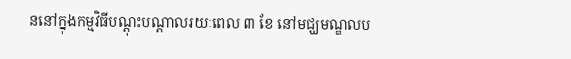ននៅក្នុងកម្មវិធីបណ្តុះបណ្តាលរយៈពេល ៣ ខែ នៅមជ្ឃមណ្ឌលប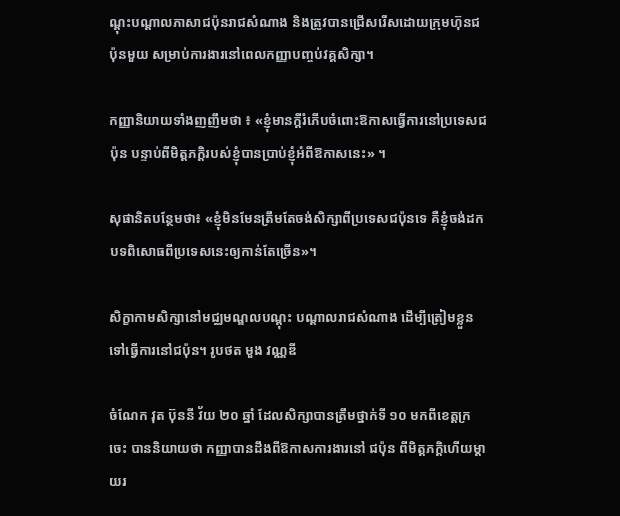ណ្តុះបណ្តាលភាសាជប៉ុនរាជសំណាង និងត្រូវបានជ្រើសរើសដោយក្រុមហ៊ុនជប៉ុនមួយ សម្រាប់ការងារនៅពេលកញ្ញាបញ្ចប់វគ្គសិក្សា។

កញ្ញានិយាយទាំងញញឹមថា ៖ «ខ្ញុំមានក្តីរំភើបចំពោះឱកាសធ្វើការនៅប្រទេសជប៉ុន បន្ទាប់ពីមិត្តភក្តិរបស់ខ្ញុំបានប្រាប់ខ្ញុំអំពីឱកាសនេះ» ។

សុផានិតបន្ថែមថា៖ «ខ្ញុំមិនមែនត្រឹមតែចង់សិក្សាពីប្រទេសជប៉ុនទេ គឺខ្ញុំចង់ដកបទពិសោធពីប្រទេសនេះឲ្យកាន់តែច្រើន»។

សិក្ខាកាមសិក្សានៅមជ្ឈមណ្ឌលបណ្តុះ បណ្តាលរាជសំណាង ដើម្បីត្រៀមខ្លួន ទៅធ្វើការនៅជប៉ុន។ រូបថត មួង វណ្ណឌី

ចំណែក វុត ប៊ុននី វ័យ ២០ ឆ្នាំ ដែលសិក្សាបានត្រឹមថ្នាក់ទី ១០ មកពីខេត្តក្រចេះ បាននិយាយថា កញ្ញាបានដឹងពីឱកាសការងារនៅ ជប៉ុន ពីមិត្តភក្តិហើយម្តាយរ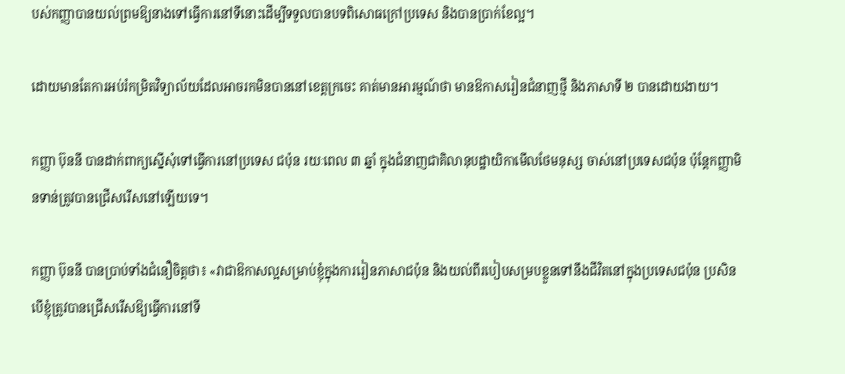បស់កញ្ញាបានយល់ព្រមឱ្យនាងទៅធ្វើការនៅទីនោះដើម្បីទទួលបានបទពិសោធក្រៅប្រទេស និងបានប្រាក់ខែល្អ។

ដោយមានតែការអប់រំកម្រិតវិទ្យាល័យដែលអាចរកមិនបាននៅខេត្តក្រចេះ គាត់មានអារម្មណ៍ថា មានឱកាសរៀនជំនាញថ្មី និងភាសាទី ២ បានដោយងាយ។

កញ្ញា ប៊ុននី បានដាក់ពាក្យស្នើសុំទៅធ្វើការនៅប្រទេស ជប៉ុន រយៈពេល ៣ ឆ្នាំ ក្នុងជំនាញជាគិលានុបដ្ឋាយិកាមើលថែមនុស្ស ចាស់នៅប្រទេសជប៉ុន ប៉ុន្តែកញ្ញាមិនទាន់ត្រូវបានជ្រើសរើសនៅឡើយទេ។

កញ្ញា ប៊ុននី បានប្រាប់ទាំងជំនឿចិត្តថា៖ «វាជាឱកាសល្អសម្រាប់ខ្ញុំក្នុងការរៀនភាសាជប៉ុន និងយល់ពីរបៀបសម្របខ្លួនទៅនឹងជីវិតនៅក្នុងប្រទេសជប៉ុន ប្រសិនបើខ្ញុំត្រូវបានជ្រើសរើសឱ្យធ្វើការនៅទី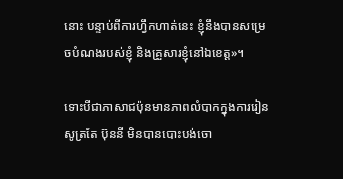នោះ បន្ទាប់ពីការហ្វឹកហាត់នេះ ខ្ញុំនឹងបានសម្រេចបំណងរបស់ខ្ញុំ និងគ្រួសារខ្ញុំនៅឯខេត្ត»។

ទោះបីជាភាសាជប៉ុនមានភាពលំបាកក្នុងការរៀនសូត្រតែ ប៊ុននី មិនបានបោះបង់ចោ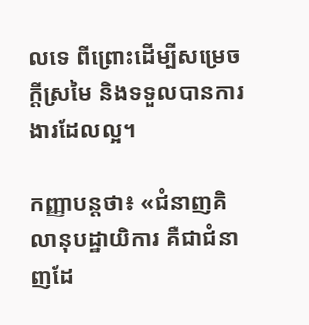លទេ ពីព្រោះដើម្បីសម្រេចក្តីស្រមៃ និងទទួលបានការងារដែលល្អ។

កញ្ញាបន្តថា៖ «ជំនាញគិលានុបដ្ឋាយិការ គឺជាជំនាញដែ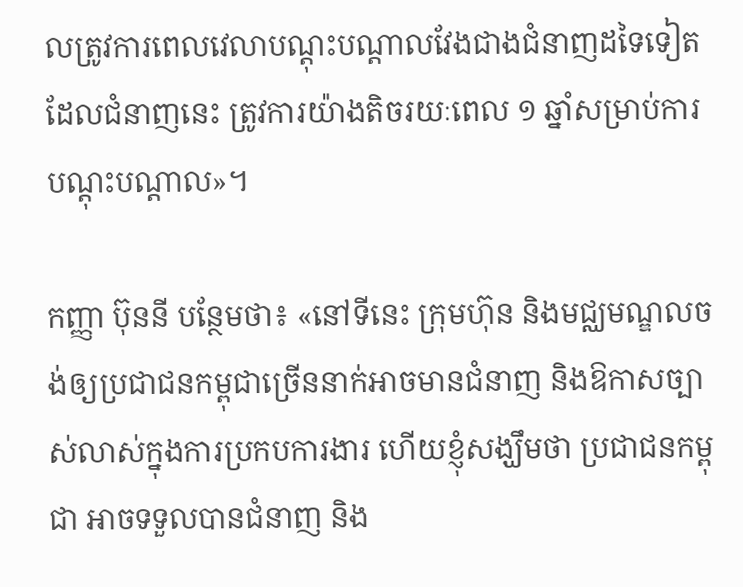លត្រូវការពេលវេលាបណ្តុះបណ្តាលវែងជាងជំនាញដទៃទៀត ដែលជំនាញនេះ ត្រូវការយ៉ាងតិចរយៈពេល ១ ឆ្នាំសម្រាប់ការបណ្តុះបណ្តាល»។

កញ្ញា ប៊ុននី បន្ថែមថា៖ «នៅទីនេះ ក្រុមហ៊ុន និងមជ្ឈមណ្ឌលចង់ឲ្យប្រជាជនកម្ពុជាច្រើននាក់អាចមានជំនាញ និងឱកាសច្បាស់លាស់ក្នុងការប្រកបការងារ ហើយខ្ញុំសង្ឃឹមថា ប្រជាជនកម្ពុជា អាចទទួលបានជំនាញ និង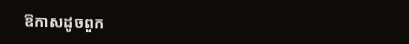ឱកាសដូចពួក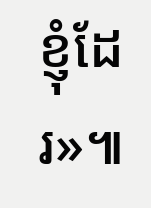ខ្ញុំដែរ»៕